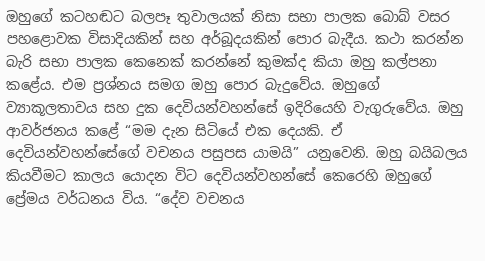ඔහුගේ කටහඬට බලපෑ තුවාලයක් නිසා සභා පාලක බොබ් වසර පහළොවක විසාදියකින් සහ අර්බූදයකින් පොර බැදීය. කථා කරන්න බැරි සභා පාලක කෙනෙක් කරන්නේ කුමක්ද කියා ඔහු කල්පනා කළේය. එම ප්‍රශ්නය සමග ඔහු පොර බැදුවේය. ඔහුගේ ව්‍යාකූලතාවය සහ දුක දෙවියන්වහන්සේ ඉදිරියෙහි වැගුරුවේය. ඔහු ආවර්ජනය කළේ “මම දැන සිටියේ එක දෙයකි. ඒ දෙවියන්වහන්සේගේ වචනය පසුපස යාමයි” යනුවෙනි. ඔහු බයිබලය කියවීමට කාලය යොදන විට දෙවියන්වහන්සේ කෙරෙහි ඔහුගේ ප්‍රේමය වර්ධනය විය. “දේව වචනය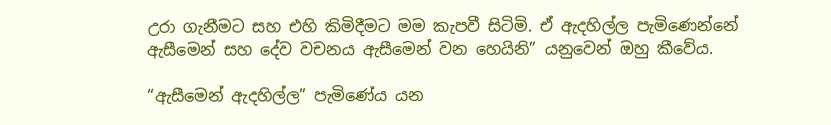උරා ගැනීමට සහ එහි කිමිදීමට මම කැපවී සිටිමි. ඒ ඇදහිල්ල පැමිණෙන්නේ ඇසීමෙන් සහ දේව වචනය ඇසීමෙන් වන හෙයිනි” යනුවෙන් ඔහු කීවේය.

“ඇසීමෙන් ඇදහිල්ල” පැමිණේය යන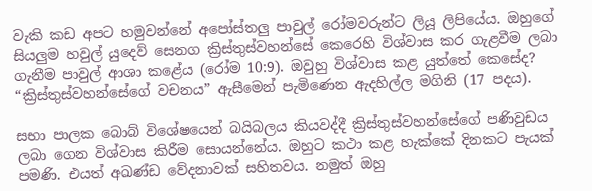වැකි කඩ අපට හමුවන්නේ අපෝස්තලු පාවුල් රෝමවරුන්ට ලියූ ලිපියේය. ඔහුගේ සියලුම හවුල් යුදෙව් සෙනග ක්‍රිස්තුස්වහන්සේ කෙරෙහි විශ්වාස කර ගැළවීම ලබා ගැනීම පාවුල් ආශා කළේය (රෝම 10:9). ඔවුහු විශ්වාස කළ යුත්තේ කෙසේද? “ක්‍රිස්තුස්වහන්සේගේ වචනය” ඇසීමෙන් පැමිණෙන ඇදහිල්ල මගිනි (17 පදය).

සභා පාලක බොබ් විශේෂයෙන් බයිබලය කියවද්දී ක්‍රිස්තුස්වහන්සේගේ පණිවුඩය ලබා ගෙන විශ්වාස කිරීම සොයන්නේය. ඔහුට කථා කළ හැක්කේ දිනකට පැයක් පමණි. එයත් අඛණ්ඩ වේදනාවක් සහිතවය. නමුත් ඔහු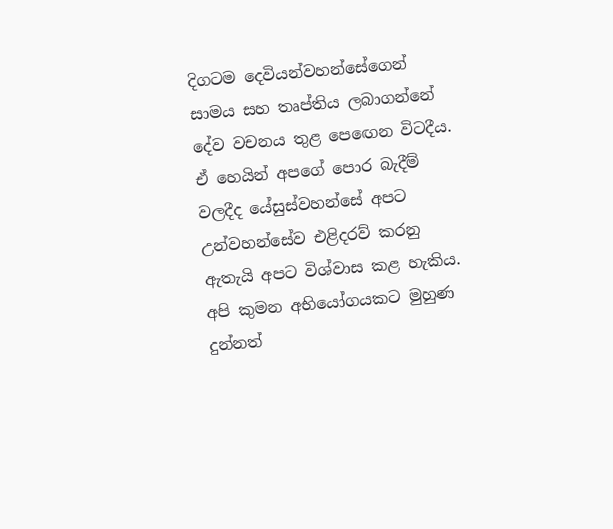දිගටම දෙවියන්වහන්සේගෙන් සාමය සහ තෘප්තිය ලබාගන්නේ දේව වචනය තුළ පෙඟෙන විටදීය. ඒ හෙයින් අපගේ පොර බැදීම් වලදීද යේසුස්වහන්සේ අපට උන්වහන්සේව එළිදරව් කරනු ඇතැයි අපට විශ්වාස කළ හැකිය. අපි කුමන අභියෝගයකට මුහුණ දුන්නත්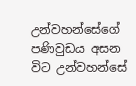උන්වහන්සේගේ පණිවුඩය අසන විට උන්වහන්සේ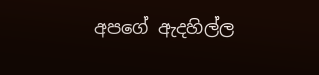අපගේ ඇදහිල්ල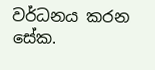වර්ධනය කරන සේක.